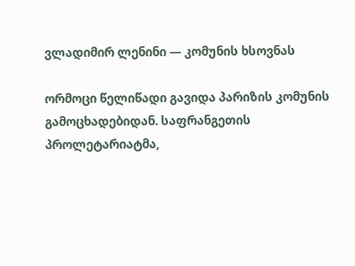ვლადიმირ ლენინი — კომუნის ხსოვნას

ორმოცი წელიწადი გავიდა პარიზის კომუნის გამოცხადებიდან. საფრანგეთის პროლეტარიატმა,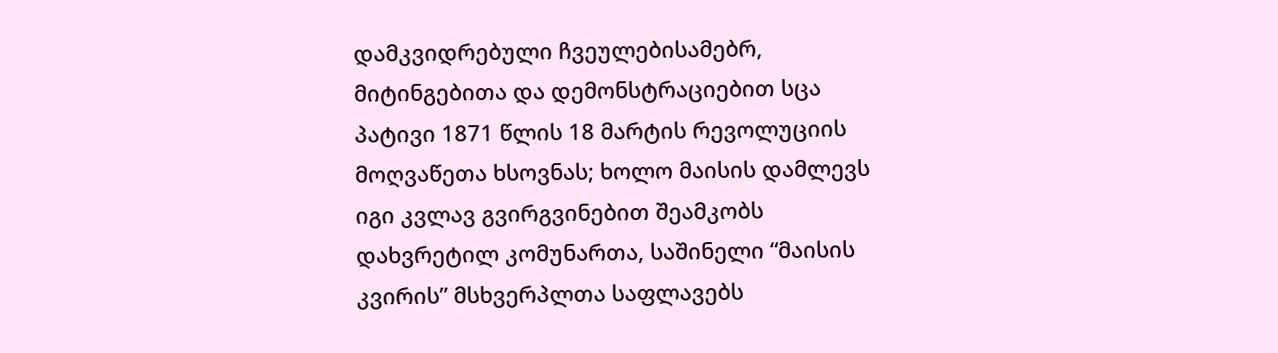დამკვიდრებული ჩვეულებისამებრ, მიტინგებითა და დემონსტრაციებით სცა პატივი 1871 წლის 18 მარტის რევოლუციის მოღვაწეთა ხსოვნას; ხოლო მაისის დამლევს იგი კვლავ გვირგვინებით შეამკობს დახვრეტილ კომუნართა, საშინელი “მაისის კვირის” მსხვერპლთა საფლავებს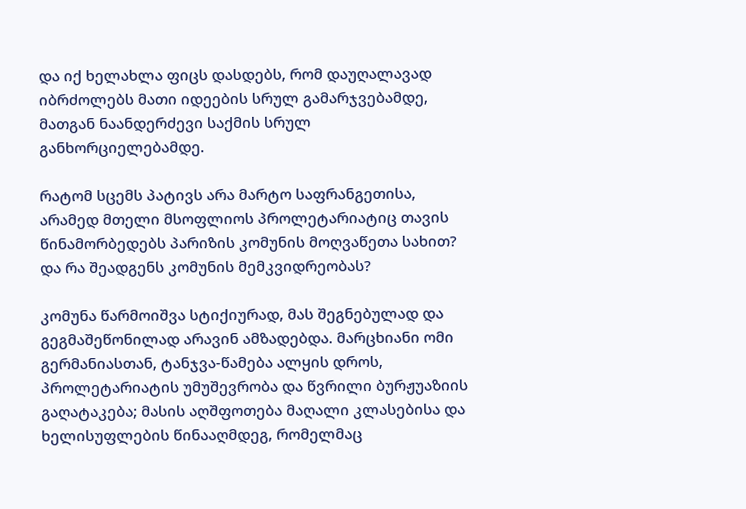და იქ ხელახლა ფიცს დასდებს, რომ დაუღალავად იბრძოლებს მათი იდეების სრულ გამარჯვებამდე, მათგან ნაანდერძევი საქმის სრულ განხორციელებამდე.

რატომ სცემს პატივს არა მარტო საფრანგეთისა, არამედ მთელი მსოფლიოს პროლეტარიატიც თავის წინამორბედებს პარიზის კომუნის მოღვაწეთა სახით? და რა შეადგენს კომუნის მემკვიდრეობას?

კომუნა წარმოიშვა სტიქიურად, მას შეგნებულად და გეგმაშეწონილად არავინ ამზადებდა. მარცხიანი ომი გერმანიასთან, ტანჯვა-წამება ალყის დროს, პროლეტარიატის უმუშევრობა და წვრილი ბურჟუაზიის გაღატაკება; მასის აღშფოთება მაღალი კლასებისა და ხელისუფლების წინააღმდეგ, რომელმაც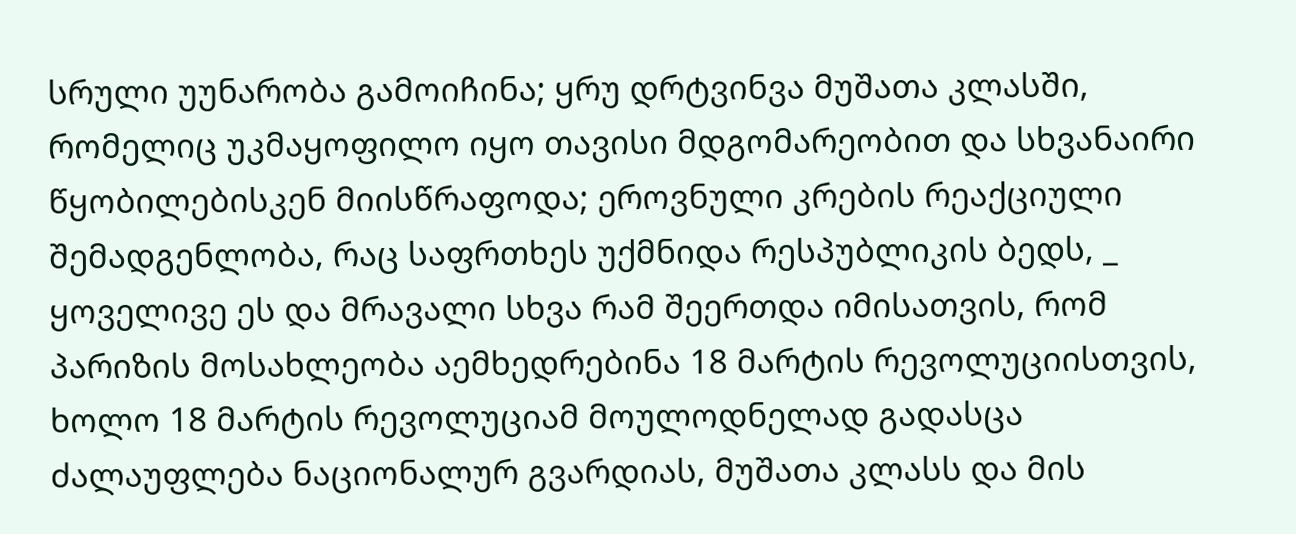სრული უუნარობა გამოიჩინა; ყრუ დრტვინვა მუშათა კლასში, რომელიც უკმაყოფილო იყო თავისი მდგომარეობით და სხვანაირი წყობილებისკენ მიისწრაფოდა; ეროვნული კრების რეაქციული შემადგენლობა, რაც საფრთხეს უქმნიდა რესპუბლიკის ბედს, _ ყოველივე ეს და მრავალი სხვა რამ შეერთდა იმისათვის, რომ პარიზის მოსახლეობა აემხედრებინა 18 მარტის რევოლუციისთვის, ხოლო 18 მარტის რევოლუციამ მოულოდნელად გადასცა ძალაუფლება ნაციონალურ გვარდიას, მუშათა კლასს და მის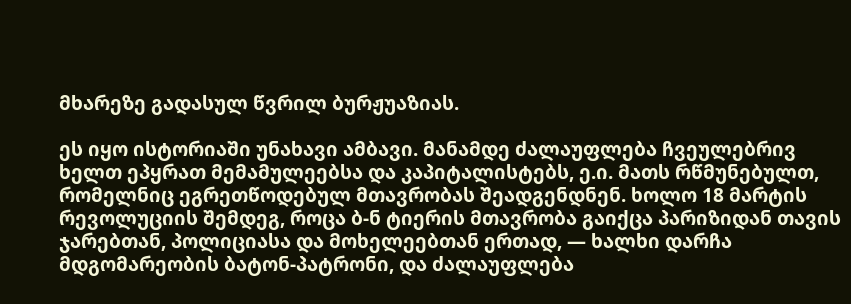მხარეზე გადასულ წვრილ ბურჟუაზიას.

ეს იყო ისტორიაში უნახავი ამბავი. მანამდე ძალაუფლება ჩვეულებრივ ხელთ ეპყრათ მემამულეებსა და კაპიტალისტებს, ე.ი. მათს რწმუნებულთ, რომელნიც ეგრეთწოდებულ მთავრობას შეადგენდნენ. ხოლო 18 მარტის რევოლუციის შემდეგ, როცა ბ-ნ ტიერის მთავრობა გაიქცა პარიზიდან თავის ჯარებთან, პოლიციასა და მოხელეებთან ერთად, — ხალხი დარჩა მდგომარეობის ბატონ-პატრონი, და ძალაუფლება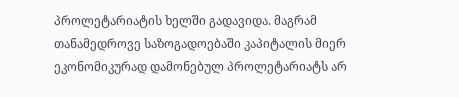პროლეტარიატის ხელში გადავიდა. მაგრამ თანამედროვე საზოგადოებაში კაპიტალის მიერ ეკონომიკურად დამონებულ პროლეტარიატს არ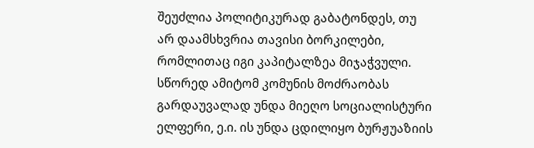შეუძლია პოლიტიკურად გაბატონდეს, თუ არ დაამსხვრია თავისი ბორკილები, რომლითაც იგი კაპიტალზეა მიჯაჭვული. სწორედ ამიტომ კომუნის მოძრაობას გარდაუვალად უნდა მიეღო სოციალისტური ელფერი, ე.ი. ის უნდა ცდილიყო ბურჟუაზიის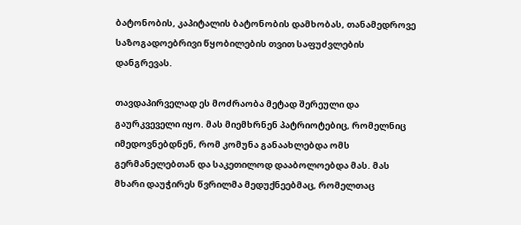ბატონობის, კაპიტალის ბატონობის დამხობას, თანამედროვე საზოგადოებრივი წყობილების თვით საფუძვლების დანგრევას.

თავდაპირველად ეს მოძრაობა მეტად შერეული და გაურკვეველი იყო. მას მიემხრნენ პატრიოტებიც, რომელნიც იმედოვნებდნენ, რომ კომუნა განაახლებდა ომს გერმანელებთან და საკეთილოდ დააბოლოებდა მას. მას მხარი დაუჭირეს წვრილმა მედუქნეებმაც, რომელთაც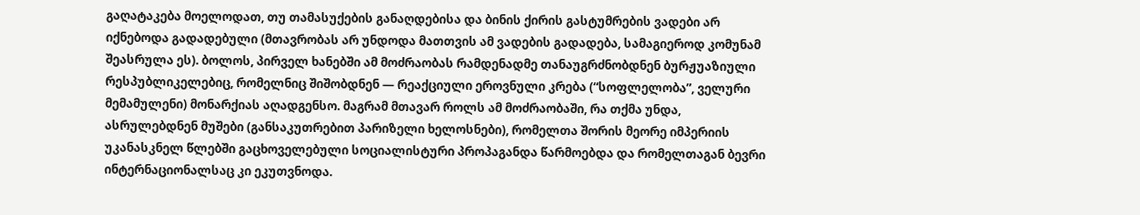გაღატაკება მოელოდათ, თუ თამასუქების განაღდებისა და ბინის ქირის გასტუმრების ვადები არ იქნებოდა გადადებული (მთავრობას არ უნდოდა მათთვის ამ ვადების გადადება, სამაგიეროდ კომუნამ შეასრულა ეს). ბოლოს, პირველ ხანებში ამ მოძრაობას რამდენადმე თანაუგრძნობდნენ ბურჟუაზიული რესპუბლიკელებიც, რომელნიც შიშობდნენ — რეაქციული ეროვნული კრება (“სოფლელობა”, ველური მემამულენი) მონარქიას აღადგენსო. მაგრამ მთავარ როლს ამ მოძრაობაში, რა თქმა უნდა, ასრულებდნენ მუშები (განსაკუთრებით პარიზელი ხელოსნები), რომელთა შორის მეორე იმპერიის უკანასკნელ წლებში გაცხოველებული სოციალისტური პროპაგანდა წარმოებდა და რომელთაგან ბევრი ინტერნაციონალსაც კი ეკუთვნოდა.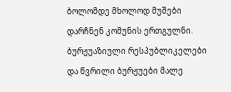ბოლომდე მხოლოდ მუშები დარჩნენ კომუნის ერთგულნი. ბურჟუაზიული რესპუბლიკელები და წვრილი ბურჟუები მალე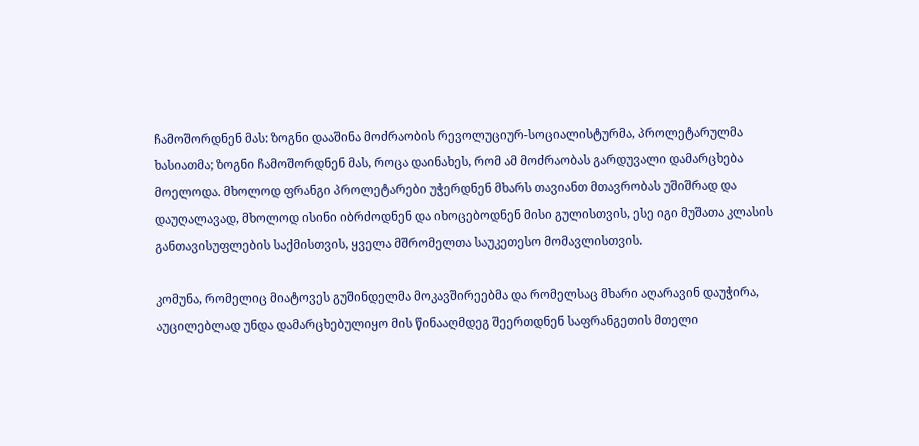ჩამოშორდნენ მას: ზოგნი დააშინა მოძრაობის რევოლუციურ-სოციალისტურმა, პროლეტარულმა ხასიათმა; ზოგნი ჩამოშორდნენ მას, როცა დაინახეს, რომ ამ მოძრაობას გარდუვალი დამარცხება მოელოდა. მხოლოდ ფრანგი პროლეტარები უჭერდნენ მხარს თავიანთ მთავრობას უშიშრად და დაუღალავად, მხოლოდ ისინი იბრძოდნენ და იხოცებოდნენ მისი გულისთვის, ესე იგი მუშათა კლასის განთავისუფლების საქმისთვის, ყველა მშრომელთა საუკეთესო მომავლისთვის.

კომუნა, რომელიც მიატოვეს გუშინდელმა მოკავშირეებმა და რომელსაც მხარი აღარავინ დაუჭირა, აუცილებლად უნდა დამარცხებულიყო მის წინააღმდეგ შეერთდნენ საფრანგეთის მთელი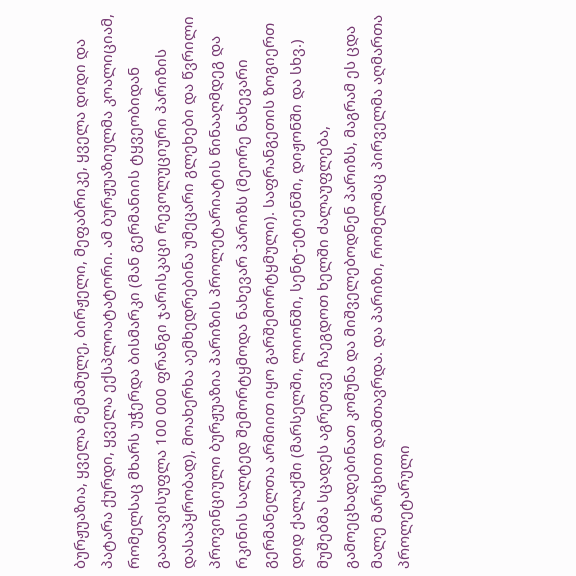ბურჟუაზია, ყველა მემამულე, ბირჟელი, მეფაბრიკე, ყველა დიდი და პატარა ქურდი, ყველა ექსპლოატატორი. ამ ბურჟუაზიულმა კოალიციამ, რომელსაც მხარს უჭერდა ბისმარკი (მან გერმანიის ტყვეობიდან გაათავისუფლა 100 000 ფრანგი ჯარისკაცი რევოლუციური პარიზის დასაპყრობად), მოახერხა აემხედრებინა უმეცარი გლეხები და წვრილი პროვინციული ბურჟუაზია პარიზის პროლეტარიატის წინააღმდეგ და რკინის სალტედ შემორტყმოდა ნახევარ პარიზს (მეორე ნახევარი გერმანელთა არმიით იყო გარშემორტყმული). საფრანგეთის ზოგიერთ დიდ ქალაქში (მარსელში, ლიონში, სენტ-ეტიენში, დიჟონში და სხვ.) მუშებმა სცადეს აგრეთვე ჩაეგდოთ ხელში ძალაუფლება, გამოეცხადებინათ კომუნა და მიშველებოდნენ პარიზს, მაგრამ ეს ცდა მალე მარცხით დამთავრდა. და პარიზი, რომელმაც პირველმა აღმართა პროლეტარული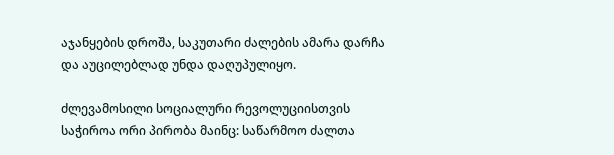აჯანყების დროშა, საკუთარი ძალების ამარა დარჩა და აუცილებლად უნდა დაღუპულიყო.

ძლევამოსილი სოციალური რევოლუციისთვის საჭიროა ორი პირობა მაინც: საწარმოო ძალთა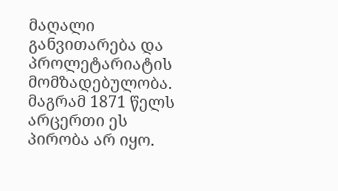მაღალი განვითარება და პროლეტარიატის მომზადებულობა. მაგრამ 1871 წელს არცერთი ეს პირობა არ იყო.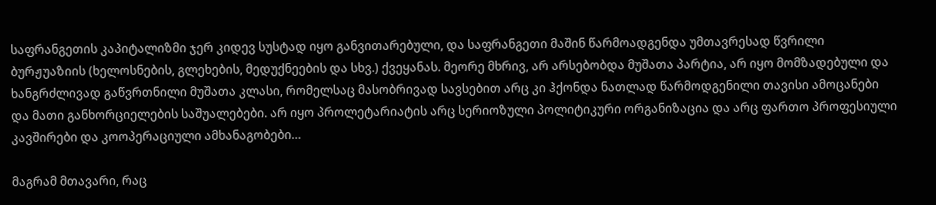საფრანგეთის კაპიტალიზმი ჯერ კიდევ სუსტად იყო განვითარებული, და საფრანგეთი მაშინ წარმოადგენდა უმთავრესად წვრილი ბურჟუაზიის (ხელოსნების, გლეხების, მედუქნეების და სხვ.) ქვეყანას. მეორე მხრივ, არ არსებობდა მუშათა პარტია, არ იყო მომზადებული და ხანგრძლივად გაწვრთნილი მუშათა კლასი, რომელსაც მასობრივად სავსებით არც კი ჰქონდა ნათლად წარმოდგენილი თავისი ამოცანები და მათი განხორციელების საშუალებები. არ იყო პროლეტარიატის არც სერიოზული პოლიტიკური ორგანიზაცია და არც ფართო პროფესიული კავშირები და კოოპერაციული ამხანაგობები…

მაგრამ მთავარი, რაც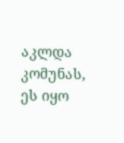აკლდა კომუნას, ეს იყო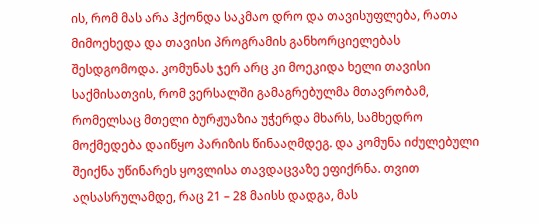ის, რომ მას არა ჰქონდა საკმაო დრო და თავისუფლება, რათა მიმოეხედა და თავისი პროგრამის განხორციელებას შესდგომოდა. კომუნას ჯერ არც კი მოეკიდა ხელი თავისი საქმისათვის, რომ ვერსალში გამაგრებულმა მთავრობამ, რომელსაც მთელი ბურჟუაზია უჭერდა მხარს, სამხედრო მოქმედება დაიწყო პარიზის წინააღმდეგ. და კომუნა იძულებული შეიქნა უწინარეს ყოვლისა თავდაცვაზე ეფიქრნა. თვით აღსასრულამდე, რაც 21 – 28 მაისს დადგა, მას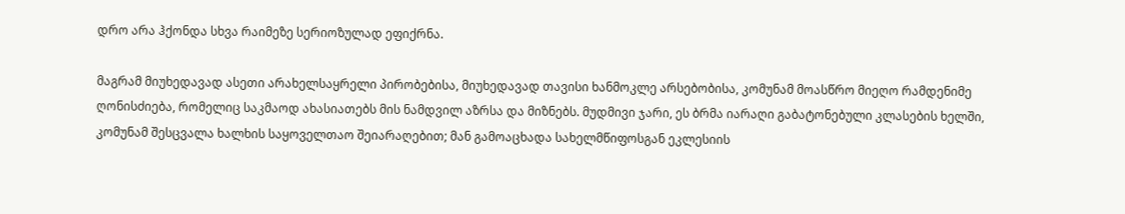დრო არა ჰქონდა სხვა რაიმეზე სერიოზულად ეფიქრნა.

მაგრამ მიუხედავად ასეთი არახელსაყრელი პირობებისა, მიუხედავად თავისი ხანმოკლე არსებობისა, კომუნამ მოასწრო მიეღო რამდენიმე ღონისძიება, რომელიც საკმაოდ ახასიათებს მის ნამდვილ აზრსა და მიზნებს. მუდმივი ჯარი, ეს ბრმა იარაღი გაბატონებული კლასების ხელში, კომუნამ შესცვალა ხალხის საყოველთაო შეიარაღებით; მან გამოაცხადა სახელმწიფოსგან ეკლესიის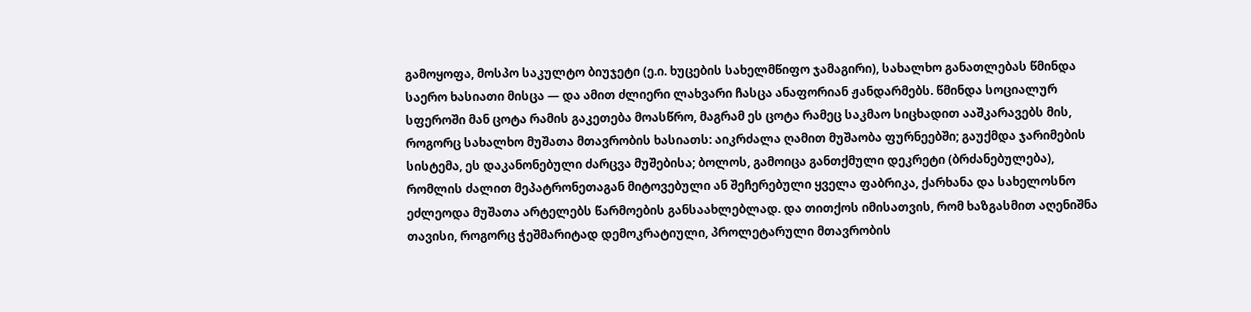გამოყოფა, მოსპო საკულტო ბიუჯეტი (ე.ი. ხუცების სახელმწიფო ჯამაგირი), სახალხო განათლებას წმინდა საერო ხასიათი მისცა — და ამით ძლიერი ლახვარი ჩასცა ანაფორიან ჟანდარმებს. წმინდა სოციალურ სფეროში მან ცოტა რამის გაკეთება მოასწრო, მაგრამ ეს ცოტა რამეც საკმაო სიცხადით ააშკარავებს მის, როგორც სახალხო მუშათა მთავრობის ხასიათს: აიკრძალა ღამით მუშაობა ფურნეებში; გაუქმდა ჯარიმების სისტემა, ეს დაკანონებული ძარცვა მუშებისა; ბოლოს, გამოიცა განთქმული დეკრეტი (ბრძანებულება), რომლის ძალით მეპატრონეთაგან მიტოვებული ან შეჩერებული ყველა ფაბრიკა, ქარხანა და სახელოსნო ეძლეოდა მუშათა არტელებს წარმოების განსაახლებლად. და თითქოს იმისათვის, რომ ხაზგასმით აღენიშნა თავისი, როგორც ჭეშმარიტად დემოკრატიული, პროლეტარული მთავრობის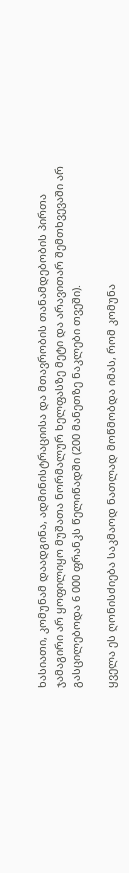ხასიათი, კომუნამ დაადგინა, ადმინისტრაციისა და მთავრობის თანამდებობის პირთა ჯამაგირი არ ყოფილიყო მუშათა ნორმალურ ხელფასზე მეტი და არავითარ შემთხვევაში არ გასცილებოდა 6 000 ფრანკს წელიწადში (200 მანეთზე ნაკლები თვეში).

ყველა ეს ღონისძიება საკმაოდ ნათლად მოწმობდა იმას, რომ კომუნა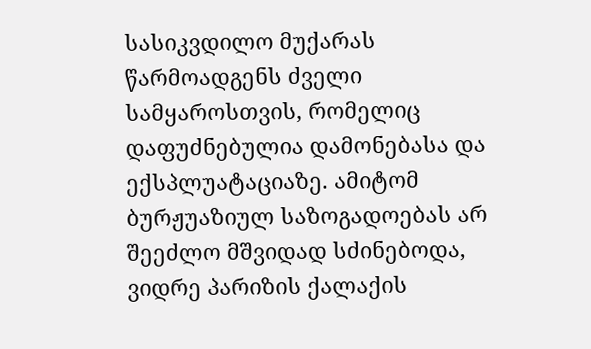სასიკვდილო მუქარას წარმოადგენს ძველი სამყაროსთვის, რომელიც დაფუძნებულია დამონებასა და ექსპლუატაციაზე. ამიტომ ბურჟუაზიულ საზოგადოებას არ შეეძლო მშვიდად სძინებოდა, ვიდრე პარიზის ქალაქის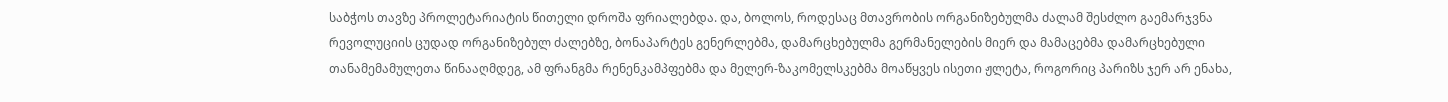საბჭოს თავზე პროლეტარიატის წითელი დროშა ფრიალებდა. და, ბოლოს, როდესაც მთავრობის ორგანიზებულმა ძალამ შესძლო გაემარჯვნა რევოლუციის ცუდად ორგანიზებულ ძალებზე, ბონაპარტეს გენერლებმა, დამარცხებულმა გერმანელების მიერ და მამაცებმა დამარცხებული თანამემამულეთა წინააღმდეგ, ამ ფრანგმა რენენკამპფებმა და მელერ-ზაკომელსკებმა მოაწყვეს ისეთი ჟლეტა, როგორიც პარიზს ჯერ არ ენახა,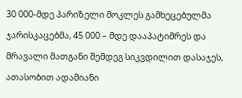30 000-მდე პარიზელი მოკლეს გამხეცებულმა ჯარისკაცებმა, 45 000 – მდე დააპატიმრეს და მრავალი მათგანი შემდეგ სიკვდილით დასაჯეს, ათასობით ადამიანი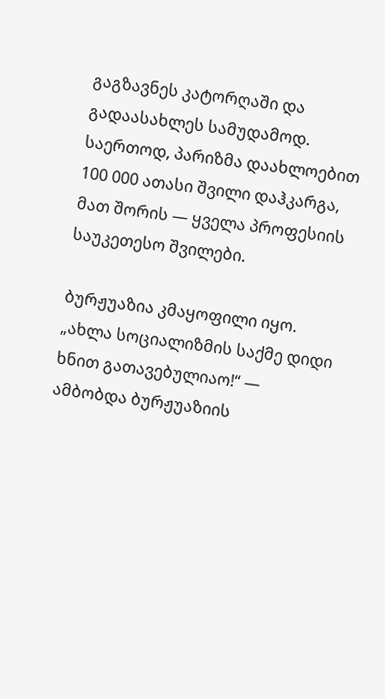გაგზავნეს კატორღაში და გადაასახლეს სამუდამოდ. საერთოდ, პარიზმა დაახლოებით 100 000 ათასი შვილი დაჰკარგა, მათ შორის — ყველა პროფესიის საუკეთესო შვილები.

ბურჟუაზია კმაყოფილი იყო. „ახლა სოციალიზმის საქმე დიდი ხნით გათავებულიაო!“ — ამბობდა ბურჟუაზიის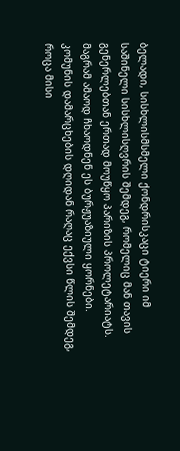ბელადი, სისხლისმსმელი ქონდრისკაცი ტიერი იმ საშინელი სისხლისღვრის შემდეგ, რომელიც მან თავის გენერლებთან ერთად მოუწყო პარიზის პროლეტარიატს. მაგრამ ამაოდ ჩხაოდნენ ეს ბურჟუაზიული ყორნები. კომუნის დამარცხების დღიდან რაღაც ექვსი წლის შემდეგ, როცა მისი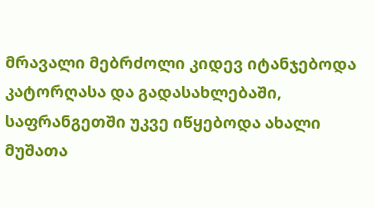მრავალი მებრძოლი კიდევ იტანჯებოდა კატორღასა და გადასახლებაში, საფრანგეთში უკვე იწყებოდა ახალი მუშათა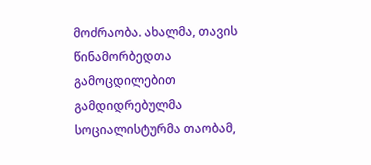მოძრაობა. ახალმა, თავის წინამორბედთა გამოცდილებით გამდიდრებულმა სოციალისტურმა თაობამ,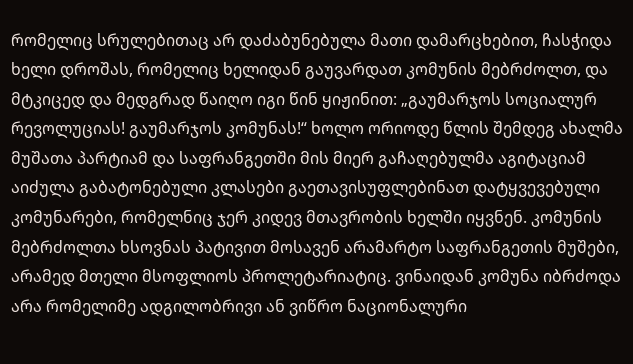რომელიც სრულებითაც არ დაძაბუნებულა მათი დამარცხებით, ჩასჭიდა ხელი დროშას, რომელიც ხელიდან გაუვარდათ კომუნის მებრძოლთ, და მტკიცედ და მედგრად წაიღო იგი წინ ყიჟინით: „გაუმარჯოს სოციალურ რევოლუციას! გაუმარჯოს კომუნას!“ ხოლო ორიოდე წლის შემდეგ ახალმა მუშათა პარტიამ და საფრანგეთში მის მიერ გაჩაღებულმა აგიტაციამ აიძულა გაბატონებული კლასები გაეთავისუფლებინათ დატყვევებული კომუნარები, რომელნიც ჯერ კიდევ მთავრობის ხელში იყვნენ. კომუნის მებრძოლთა ხსოვნას პატივით მოსავენ არამარტო საფრანგეთის მუშები, არამედ მთელი მსოფლიოს პროლეტარიატიც. ვინაიდან კომუნა იბრძოდა არა რომელიმე ადგილობრივი ან ვიწრო ნაციონალური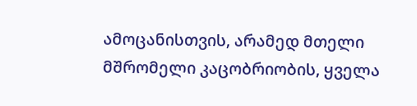ამოცანისთვის, არამედ მთელი მშრომელი კაცობრიობის, ყველა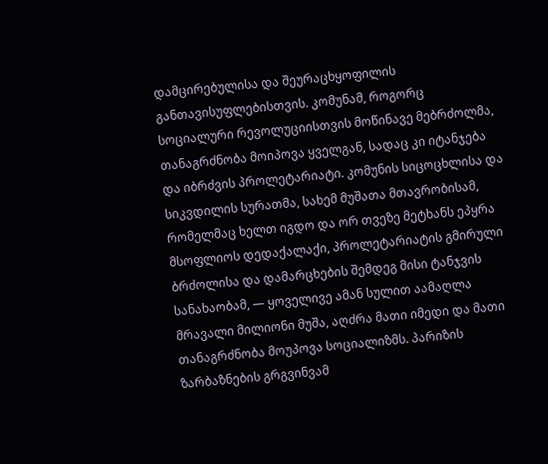დამცირებულისა და შეურაცხყოფილის განთავისუფლებისთვის. კომუნამ, როგორც სოციალური რევოლუციისთვის მოწინავე მებრძოლმა, თანაგრძნობა მოიპოვა ყველგან, სადაც კი იტანჯება და იბრძვის პროლეტარიატი. კომუნის სიცოცხლისა და სიკვდილის სურათმა, სახემ მუშათა მთავრობისამ, რომელმაც ხელთ იგდო და ორ თვეზე მეტხანს ეპყრა მსოფლიოს დედაქალაქი, პროლეტარიატის გმირული ბრძოლისა და დამარცხების შემდეგ მისი ტანჯვის სანახაობამ, — ყოველივე ამან სულით აამაღლა მრავალი მილიონი მუშა, აღძრა მათი იმედი და მათი თანაგრძნობა მოუპოვა სოციალიზმს. პარიზის ზარბაზნების გრგვინვამ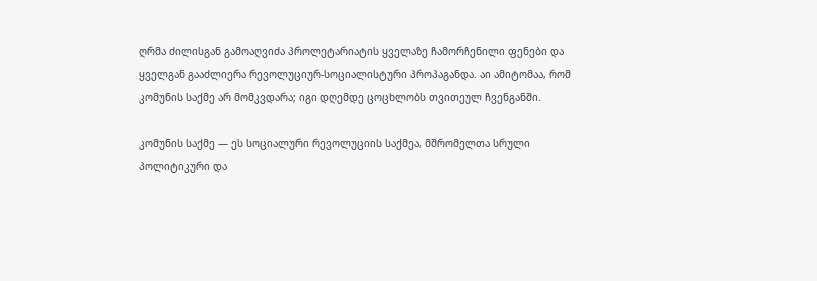ღრმა ძილისგან გამოაღვიძა პროლეტარიატის ყველაზე ჩამორჩენილი ფენები და ყველგან გააძლიერა რევოლუციურ-სოციალისტური პროპაგანდა. აი ამიტომაა, რომ კომუნის საქმე არ მომკვდარა; იგი დღემდე ცოცხლობს თვითეულ ჩვენგანში.

კომუნის საქმე — ეს სოციალური რევოლუციის საქმეა, მშრომელთა სრული პოლიტიკური და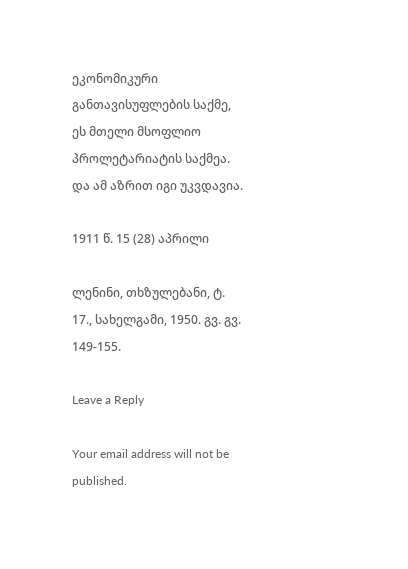ეკონომიკური განთავისუფლების საქმე, ეს მთელი მსოფლიო პროლეტარიატის საქმეა. და ამ აზრით იგი უკვდავია.

1911 წ. 15 (28) აპრილი

ლენინი, თხზულებანი, ტ. 17., სახელგამი, 1950. გვ. გვ. 149-155.

Leave a Reply

Your email address will not be published.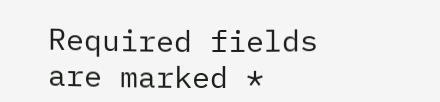Required fields are marked *